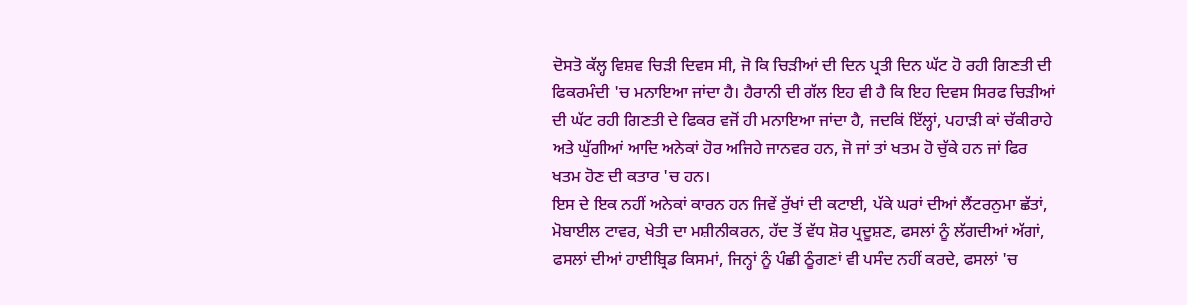ਦੋਸਤੋ ਕੱਲ੍ਹ ਵਿਸ਼ਵ ਚਿੜੀ ਦਿਵਸ ਸੀ, ਜੋ ਕਿ ਚਿੜੀਆਂ ਦੀ ਦਿਨ ਪ੍ਰਤੀ ਦਿਨ ਘੱਟ ਹੋ ਰਹੀ ਗਿਣਤੀ ਦੀ ਫਿਕਰਮੰਦੀ 'ਚ ਮਨਾਇਆ ਜਾਂਦਾ ਹੈ। ਹੈਰਾਨੀ ਦੀ ਗੱਲ ਇਹ ਵੀ ਹੈ ਕਿ ਇਹ ਦਿਵਸ ਸਿਰਫ ਚਿੜੀਆਂ ਦੀ ਘੱਟ ਰਹੀ ਗਿਣਤੀ ਦੇ ਫਿਕਰ ਵਜੋਂ ਹੀ ਮਨਾਇਆ ਜਾਂਦਾ ਹੈ, ਜਦਕਿਂ ਇੱਲ੍ਹਾਂ, ਪਹਾੜੀ ਕਾਂ ਚੱਕੀਰਾਹੇ ਅਤੇ ਘੁੱਗੀਆਂ ਆਦਿ ਅਨੇਕਾਂ ਹੋਰ ਅਜਿਹੇ ਜਾਨਵਰ ਹਨ, ਜੋ ਜਾਂ ਤਾਂ ਖਤਮ ਹੋ ਚੁੱਕੇ ਹਨ ਜਾਂ ਫਿਰ ਖਤਮ ਹੋਣ ਦੀ ਕਤਾਰ 'ਚ ਹਨ।
ਇਸ ਦੇ ਇਕ ਨਹੀਂ ਅਨੇਕਾਂ ਕਾਰਨ ਹਨ ਜਿਵੇਂ ਰੁੱਖਾਂ ਦੀ ਕਟਾਈ, ਪੱਕੇ ਘਰਾਂ ਦੀਆਂ ਲੈਂਟਰਨੁਮਾ ਛੱਤਾਂ, ਮੋਬਾਈਲ ਟਾਵਰ, ਖੇਤੀ ਦਾ ਮਸ਼ੀਨੀਕਰਨ, ਹੱਦ ਤੋਂ ਵੱਧ ਸ਼ੋਰ ਪ੍ਰਦੂਸ਼ਣ, ਫਸਲਾਂ ਨੂੰ ਲੱਗਦੀਆਂ ਅੱਗਾਂ, ਫਸਲਾਂ ਦੀਆਂ ਹਾਈਬ੍ਰਿਡ ਕਿਸਮਾਂ, ਜਿਨ੍ਹਾਂ ਨੂੰ ਪੰਛੀ ਠੂੰਗਣਾਂ ਵੀ ਪਸੰਦ ਨਹੀਂ ਕਰਦੇ, ਫਸਲਾਂ 'ਚ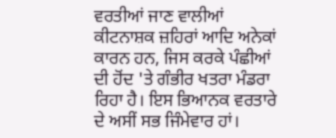ਵਰਤੀਆਂ ਜਾਣ ਵਾਲੀਆਂ ਕੀਟਨਾਸ਼ਕ ਜ਼ਹਿਰਾਂ ਆਦਿ ਅਨੇਕਾਂ ਕਾਰਨ ਹਨ, ਜਿਸ ਕਰਕੇ ਪੰਛੀਆਂ ਦੀ ਹੋਂਦ 'ਤੇ ਗੰਭੀਰ ਖਤਰਾ ਮੰਡਰਾ ਰਿਹਾ ਹੈ। ਇਸ ਭਿਆਨਕ ਵਰਤਾਰੇ ਦੇ ਅਸੀਂ ਸਭ ਜਿੰਮੇਵਾਰ ਹਾਂ।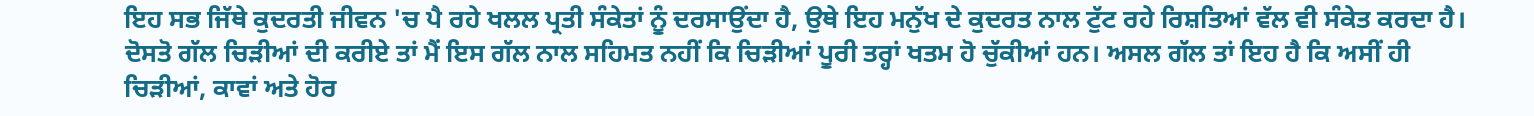ਇਹ ਸਭ ਜਿੱਥੇ ਕੁਦਰਤੀ ਜੀਵਨ 'ਚ ਪੈ ਰਹੇ ਖਲਲ ਪ੍ਰਤੀ ਸੰਕੇਤਾਂ ਨੂੰ ਦਰਸਾਉਂਦਾ ਹੈ, ਉਥੇ ਇਹ ਮਨੁੱਖ ਦੇ ਕੁਦਰਤ ਨਾਲ ਟੁੱਟ ਰਹੇ ਰਿਸ਼ਤਿਆਂ ਵੱਲ ਵੀ ਸੰਕੇਤ ਕਰਦਾ ਹੈ।
ਦੋਸਤੋ ਗੱਲ ਚਿੜੀਆਂ ਦੀ ਕਰੀਏ ਤਾਂ ਮੈਂ ਇਸ ਗੱਲ ਨਾਲ ਸਹਿਮਤ ਨਹੀਂ ਕਿ ਚਿੜੀਆਂ ਪੂਰੀ ਤਰ੍ਹਾਂ ਖਤਮ ਹੋ ਚੁੱਕੀਆਂ ਹਨ। ਅਸਲ ਗੱਲ ਤਾਂ ਇਹ ਹੈ ਕਿ ਅਸੀਂ ਹੀ ਚਿੜੀਆਂ, ਕਾਵਾਂ ਅਤੇ ਹੋਰ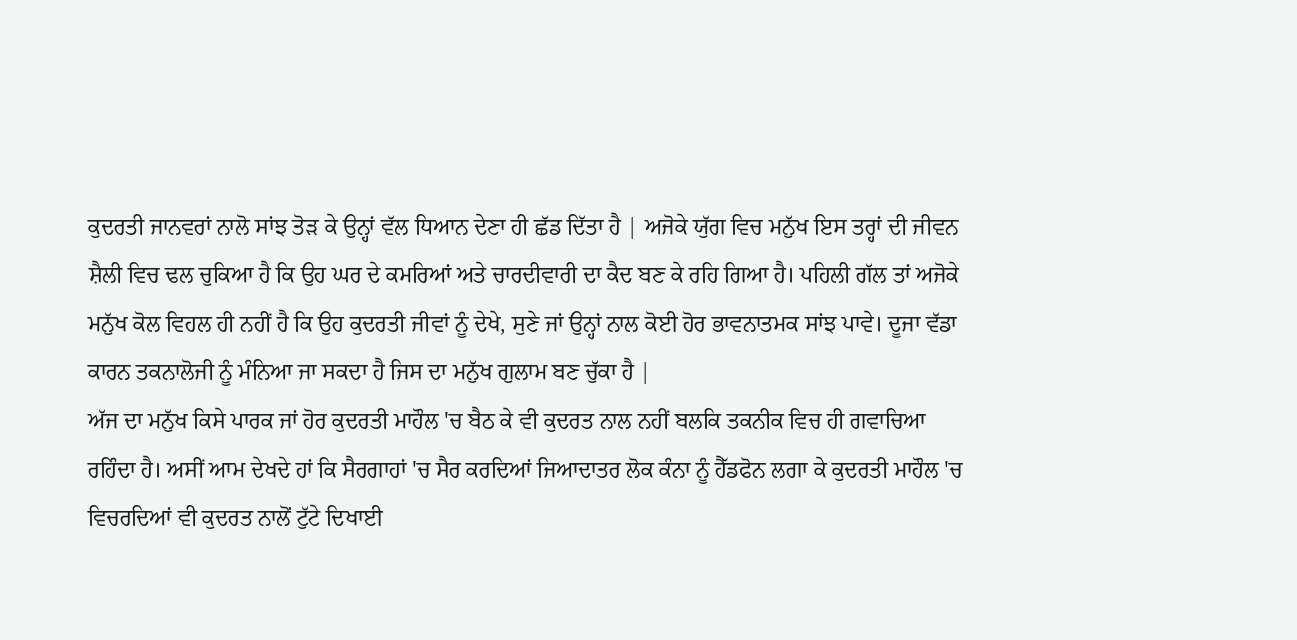ਕੁਦਰਤੀ ਜਾਨਵਰਾਂ ਨਾਲੋ ਸਾਂਝ ਤੋੜ ਕੇ ਉਨ੍ਹਾਂ ਵੱਲ ਧਿਆਨ ਦੇਣਾ ਹੀ ਛੱਡ ਦਿੱਤਾ ਹੈ | ਅਜੋਕੇ ਯੁੱਗ ਵਿਚ ਮਨੁੱਖ ਇਸ ਤਰ੍ਹਾਂ ਦੀ ਜੀਵਨ ਸ਼ੈਲੀ ਵਿਚ ਢਲ ਚੁਕਿਆ ਹੈ ਕਿ ਉਹ ਘਰ ਦੇ ਕਮਰਿਆਂ ਅਤੇ ਚਾਰਦੀਵਾਰੀ ਦਾ ਕੈਦ ਬਣ ਕੇ ਰਹਿ ਗਿਆ ਹੈ। ਪਹਿਲੀ ਗੱਲ ਤਾਂ ਅਜੋਕੇ ਮਨੁੱਖ ਕੋਲ ਵਿਹਲ ਹੀ ਨਹੀਂ ਹੈ ਕਿ ਉਹ ਕੁਦਰਤੀ ਜੀਵਾਂ ਨੂੰ ਦੇਖੇ, ਸੁਣੇ ਜਾਂ ਉਨ੍ਹਾਂ ਨਾਲ ਕੋਈ ਹੋਰ ਭਾਵਨਾਤਮਕ ਸਾਂਝ ਪਾਵੇ। ਦੂਜਾ ਵੱਡਾ ਕਾਰਨ ਤਕਨਾਲੋਜੀ ਨੂੰ ਮੰਨਿਆ ਜਾ ਸਕਦਾ ਹੈ ਜਿਸ ਦਾ ਮਨੁੱਖ ਗੁਲਾਮ ਬਣ ਚੁੱਕਾ ਹੈ |
ਅੱਜ ਦਾ ਮਨੁੱਖ ਕਿਸੇ ਪਾਰਕ ਜਾਂ ਹੋਰ ਕੁਦਰਤੀ ਮਾਹੌਲ 'ਚ ਬੈਠ ਕੇ ਵੀ ਕੁਦਰਤ ਨਾਲ ਨਹੀਂ ਬਲਕਿ ਤਕਨੀਕ ਵਿਚ ਹੀ ਗਵਾਚਿਆ ਰਹਿੰਦਾ ਹੈ। ਅਸੀਂ ਆਮ ਦੇਖਦੇ ਹਾਂ ਕਿ ਸੈਰਗਾਹਾਂ 'ਚ ਸੈਰ ਕਰਦਿਆਂ ਜਿਆਦਾਤਰ ਲੋਕ ਕੰਨਾ ਨੂੰ ਹੈੱਡਫੋਨ ਲਗਾ ਕੇ ਕੁਦਰਤੀ ਮਾਹੌਲ 'ਚ ਵਿਚਰਦਿਆਂ ਵੀ ਕੁਦਰਤ ਨਾਲੋਂ ਟੁੱਟੇ ਦਿਖਾਈ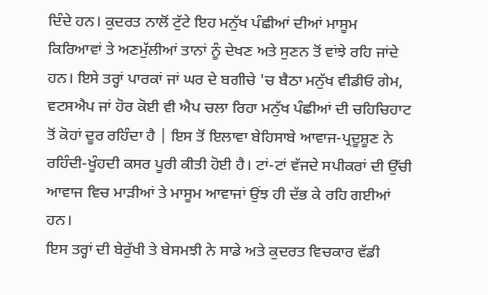ਦਿੰਦੇ ਹਨ। ਕੁਦਰਤ ਨਾਲੋਂ ਟੁੱਟੇ ਇਹ ਮਨੁੱਖ ਪੰਛੀਆਂ ਦੀਆਂ ਮਾਸੂਮ ਕਿਰਿਆਵਾਂ ਤੇ ਅਣਮੁੱਲੀਆਂ ਤਾਨਾਂ ਨੂੰ ਦੇਖਣ ਅਤੇ ਸੁਣਨ ਤੋਂ ਵਾਂਝੇ ਰਹਿ ਜਾਂਦੇ ਹਨ। ਇਸੇ ਤਰ੍ਹਾਂ ਪਾਰਕਾਂ ਜਾਂ ਘਰ ਦੇ ਬਗੀਚੇ 'ਚ ਬੈਠਾ ਮਨੁੱਖ ਵੀਡੀਓ ਗੇਮ, ਵਟਸਐਪ ਜਾਂ ਹੋਰ ਕੋਈ ਵੀ ਐਪ ਚਲਾ ਰਿਹਾ ਮਨੁੱਖ ਪੰਛੀਆਂ ਦੀ ਚਹਿਚਿਹਾਟ ਤੋਂ ਕੋਹਾਂ ਦੂਰ ਰਹਿੰਦਾ ਹੈ | ਇਸ ਤੋਂ ਇਲਾਵਾ ਬੇਹਿਸਾਬੇ ਆਵਾਜ-ਪ੍ਰਦੂਸ਼ੂਣ ਨੇ ਰਹਿੰਦੀ-ਖੂੰਹਦੀ ਕਸਰ ਪੂਰੀ ਕੀਤੀ ਹੋਈ ਹੈ। ਟਾਂ-ਟਾਂ ਵੱਜਦੇ ਸਪੀਕਰਾਂ ਦੀ ਉੱਚੀ ਆਵਾਜ ਵਿਚ ਮਾੜੀਆਂ ਤੇ ਮਾਸੂਮ ਆਵਾਜਾਂ ਉਂਝ ਹੀ ਦੱਭ ਕੇ ਰਹਿ ਗਈਆਂ ਹਨ।
ਇਸ ਤਰ੍ਹਾਂ ਦੀ ਬੇਰੁੱਖੀ ਤੇ ਬੇਸਮਝੀ ਨੇ ਸਾਡੇ ਅਤੇ ਕੁਦਰਤ ਵਿਚਕਾਰ ਵੱਡੀ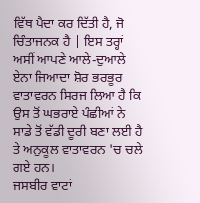ਵਿੱਥ ਪੈਦਾ ਕਰ ਦਿੱਤੀ ਹੈ, ਜੋ ਚਿੰਤਾਜਨਕ ਹੈ | ਇਸ ਤਰ੍ਹਾਂ ਅਸੀਂ ਆਪਣੇ ਆਲੇ-ਦੁਆਲੇ ਏਨਾ ਜਿਆਦਾ ਸ਼ੋਰ ਭਰਭੂਰ ਵਾਤਾਵਰਨ ਸਿਰਜ ਲਿਆ ਹੈ ਕਿ ਉਸ ਤੋਂ ਘਭਰਾਏ ਪੰਛੀਆਂ ਨੇ ਸਾਡੇ ਤੋਂ ਵੱਡੀ ਦੂਰੀ ਬਣਾ ਲਈ ਹੈ ਤੇ ਅਨੁਕੂਲ ਵਾਤਾਵਰਨ 'ਚ ਚਲੇ ਗਏ ਹਨ।
ਜਸਬੀਰ ਵਾਟਾਂ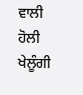ਵਾਲੀ
ਹੋਲੀ ਖੇਲੂੰਗੀ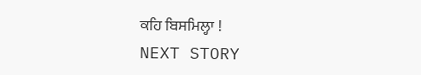ਕਹਿ ਬਿਸਮਿਲ੍ਹਾ !
NEXT STORY